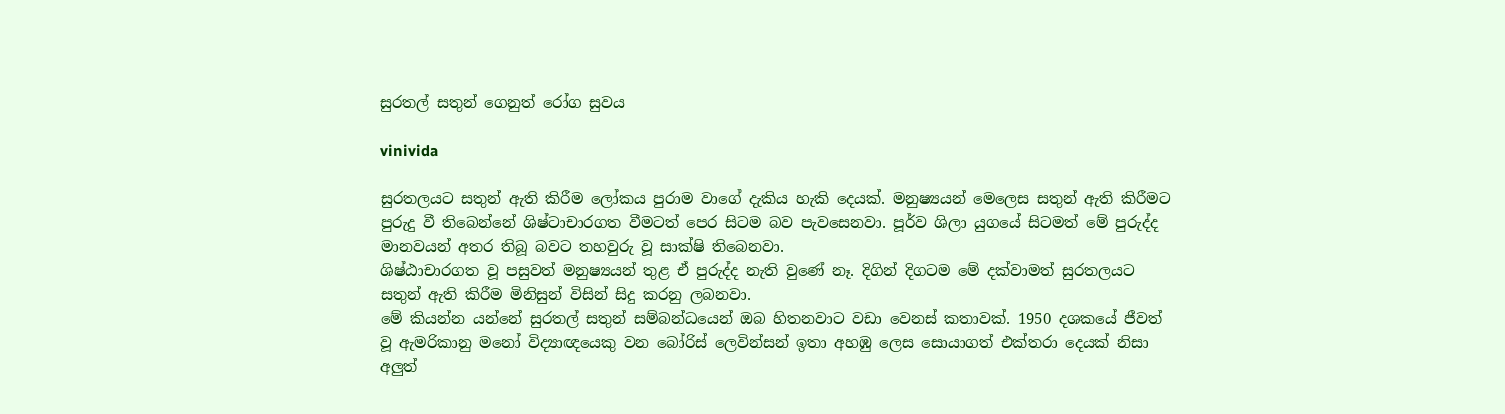සුරතල් සතුන් ගෙනුත් රෝග සුවය

vinivida

සුරතලයට සතුන් ඇති කිරීම ලෝකය පුරාම වාගේ දැකිය හැකි දෙයක්. මනුෂ්‍යයන් මෙලෙස සතුන් ඇති කිරීමට පුරුදු වී තිබෙන්නේ ශිෂ්ටාචාරගත වීමටත් පෙර සිටම බව පැවසෙනවා. පූර්ව ශිලා යුගයේ සිටමත් මේ පුරුද්ද මානවයන් අතර තිබූ බවට තහවුරු වූ සාක්ෂි තිබෙනවා.
ශිෂ්ඨාචාරගත වූ පසුවත් මනුෂ්‍යයන් තුළ ඒ පුරුද්ද නැති වුණේ නෑ. දිගින් දිගටම මේ දක්වාමත් සුරතලයට සතුන් ඇති කිරීම මිනිසුන් විසින් සිදු කරනු ලබනවා.
මේ කියන්න යන්නේ සුරතල් සතුන් සම්බන්ධයෙන් ඔබ හිතනවාට වඩා වෙනස් කතාවක්. 1950 දශකයේ ජීවත් වූ ඇමරිකානු මනෝ විද්‍යාඥයෙකු වන බෝරිස් ලෙවින්සන් ඉතා අහඹු ලෙස සොයාගත් එක්තරා දෙයක් නිසා අලුත්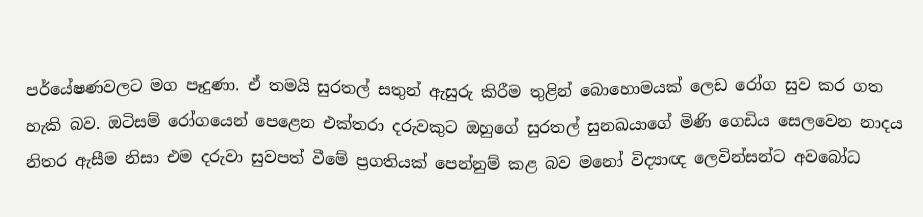පර්යේෂණවලට මග පෑදුණා. ඒ තමයි සුරතල් සතුන් ඇසුරු කිරීම තුළින් බොහොමයක් ලෙඩ රෝග සුව කර ගත හැකි බව. ඔටිසම් රෝගයෙන් පෙළෙන එක්තරා දරුවකුට ඔහුගේ සුරතල් සුනඛයාගේ මිණි ගෙඩිය සෙලවෙන නාදය නිතර ඇසීම නිසා එම දරුවා සුවපත් වීමේ ප්‍රගතියක් පෙන්නුම් කළ බව මනෝ විද්‍යාඥ ලෙවින්සන්ට අවබෝධ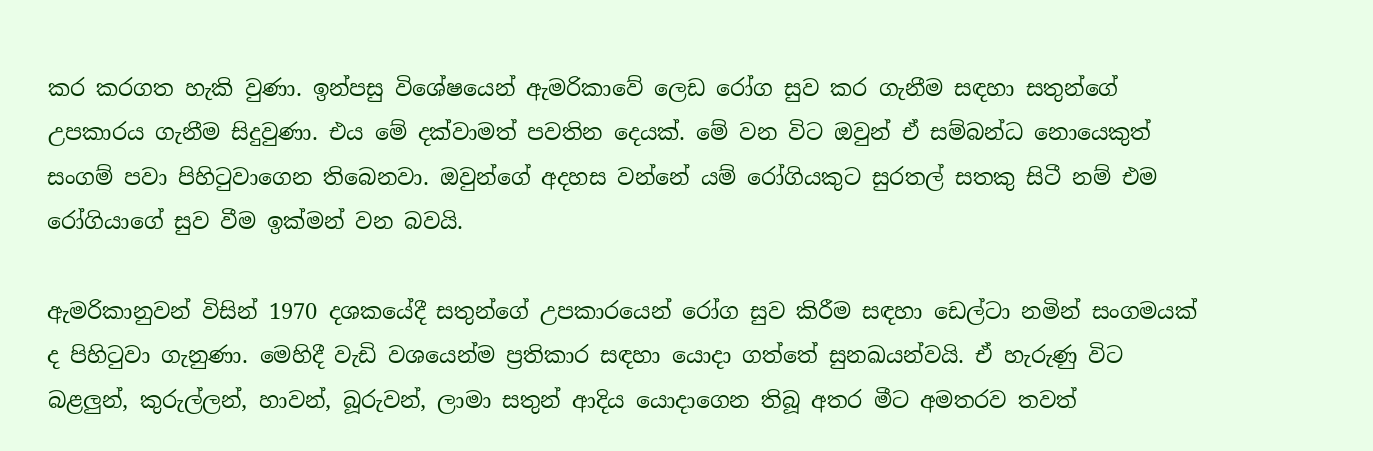කර කරගත හැකි වුණා. ඉන්පසු විශේෂයෙන් ඇමරිකාවේ ලෙඩ රෝග සුව කර ගැනීම සඳහා සතුන්ගේ උපකාරය ගැනීම සිදුවුණා. එය මේ දක්වාමත් පවතින දෙයක්. මේ වන විට ඔවුන් ඒ සම්බන්ධ නොයෙකුත් සංගම් පවා පිහිටුවාගෙන තිබෙනවා. ඔවුන්ගේ අදහස වන්නේ යම් රෝගියකුට සුරතල් සතකු සිටී නම් එම රෝගියාගේ සුව වීම ඉක්මන් වන බවයි.

ඇමරිකානුවන් විසින් 1970 දශකයේදී සතුන්ගේ උපකාරයෙන් රෝග සුව කිරීම සඳහා ඩෙල්ටා නමින් සංගමයක් ද පිහිටුවා ගැනුණා. මෙහිදී වැඩි වශයෙන්ම ප්‍රතිකාර සඳහා යොදා ගත්තේ සුනඛයන්වයි. ඒ හැරුණු විට බළලුන්, කුරුල්ලන්, හාවන්, බූරුවන්, ලාමා සතුන් ආදිය යොදාගෙන තිබූ අතර මීට අමතරව තවත්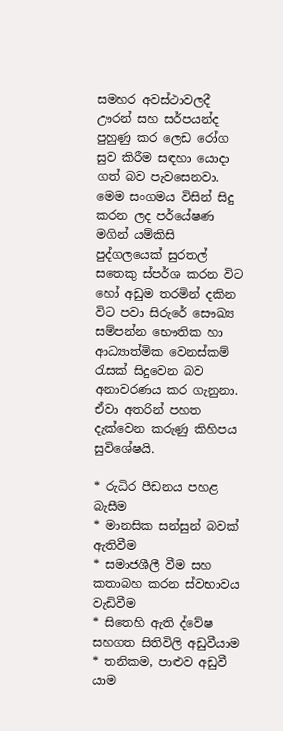සමහර අවස්ථාවලදී ඌරන් සහ සර්පයන්ද පුහුණු කර ලෙඩ රෝග සුව කිරීම සඳහා යොදා ගත් බව පැවසෙනවා.
මෙම සංගමය විසින් සිදු කරන ලද පර්යේෂණ මගින් යම්කිසි පුද්ගලයෙක් සුරතල් සතෙකු ස්පර්ශ කරන විට හෝ අඩුම තරමින් දකින විට පවා සිරුරේ සෞඛ්‍ය සම්පන්න භෞතික හා ආධ්‍යාත්මික වෙනස්කම් රැසක් සිදුවෙන බව අනාවරණය කර ගැනුනා. ඒවා අතරින් පහත දැක්වෙන කරුණු කිහිපය සුවිශේෂයි.

* රුධිර පීඩනය පහළ බැසීම
* මානසික සන්සුන් බවක් ඇතිවීම
* සමාජශීලී වීම සහ කතාබහ කරන ස්වභාවය වැඩිවීම
* සිතෙහි ඇති ද්වේෂ සහගත සිතිවිලි අඩුවීයාම
* තනිකම, පාළුව අඩුවී යාම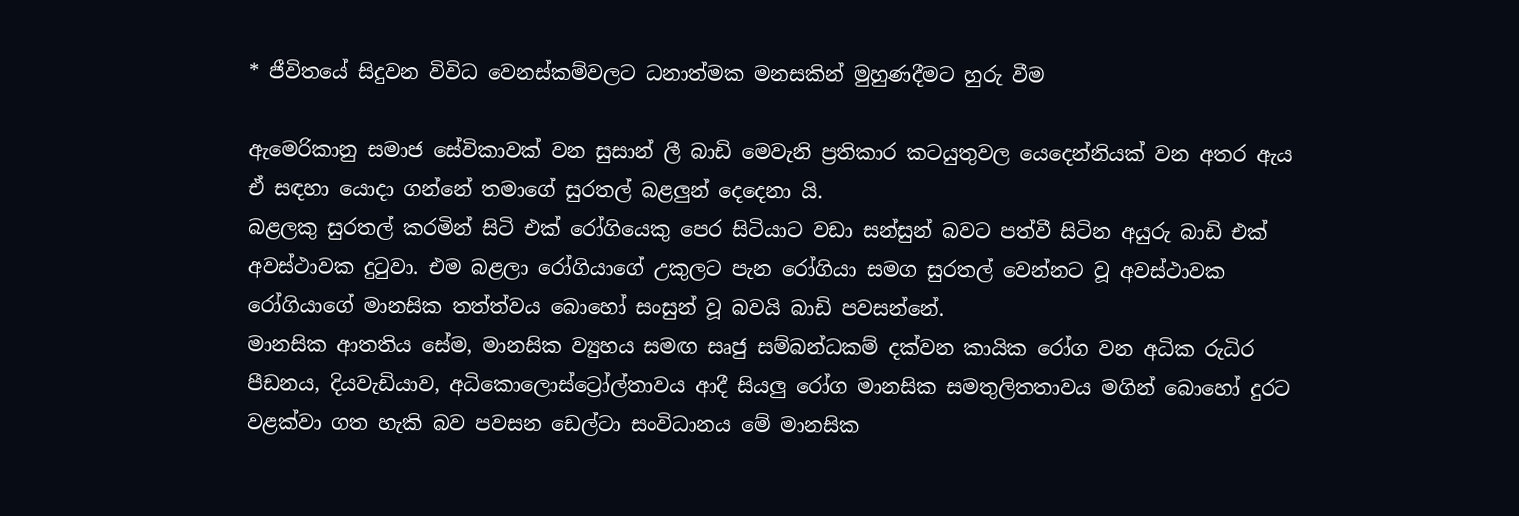* ජීවිතයේ සිදුවන විවිධ වෙනස්කම්වලට ධනාත්මක මනසකින් මුහුණදීමට හුරු වීම

ඇමෙරිකානු සමාජ සේවිකාවක් වන සුසාන් ලී බාඩි මෙවැනි ප්‍රතිකාර කටයුතුවල යෙදෙන්නියක් වන අතර ඇය ඒ සඳහා යොදා ගන්නේ තමාගේ සුරතල් බළලුන් දෙදෙනා යි.
බළලකු සුරතල් කරමින් සිටි එක් රෝගියෙකු පෙර සිටියාට වඩා සන්සුන් බවට පත්වී සිටින අයුරු බාඩි එක් අවස්ථාවක දුටුවා. එම බළලා රෝගියාගේ උකුලට පැන රෝගියා සමග සුරතල් වෙන්නට වූ අවස්ථාවක රෝගියාගේ මානසික තත්ත්වය බොහෝ සංසුන් වූ බවයි බාඩි පවසන්නේ.
මානසික ආතතිය සේම, මානසික ව්‍යුහය සමඟ සෘජු සම්බන්ධකම් දක්වන කායික රෝග වන අධික රුධිර පීඩනය, දියවැඩියාව, අධිකොලොස්ට්‍රෝල්තාවය ආදී සියලු රෝග මානසික සමතුලිතතාවය මගින් බොහෝ දුරට වළක්වා ගත හැකි බව පවසන ඩෙල්ටා සංවිධානය මේ මානසික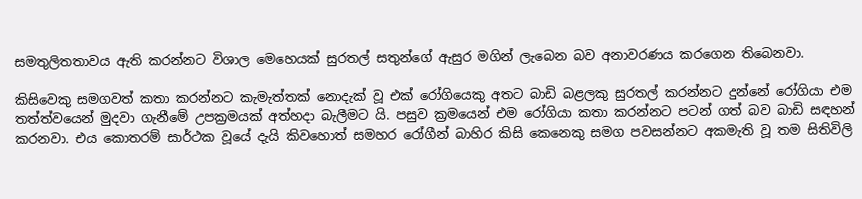සමතුලිතතාවය ඇති කරන්නට විශාල මෙහෙයක් සුරතල් සතුන්ගේ ඇසුර මගින් ලැබෙන බව අනාවරණය කරගෙන තිබෙනවා.

කිසිවෙකු සමගවත් කතා කරන්නට කැමැත්තක් නොදැක් වූ එක් රෝගියෙකු අතට බාඩි බළලකු සුරතල් කරන්නට දුන්නේ රෝගියා එම තත්ත්වයෙන් මුදවා ගැනීමේ උපක්‍රමයක් අත්හදා බැලීමට යි. පසුව ක්‍රමයෙන් එම රෝගියා කතා කරන්නට පටන් ගත් බව බාඩි සඳහන් කරනවා. එය කොතරම් සාර්ථක වූයේ දැයි කිවහොත් සමහර රෝගීන් බාහිර කිසි කෙනෙකු සමග පවසන්නට අකමැති වූ තම සිතිවිලි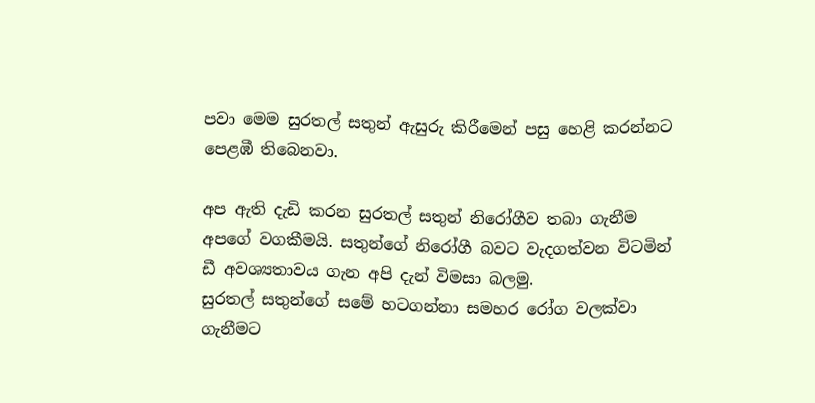පවා මෙම සුරතල් සතුන් ඇසුරු කිරීමෙන් පසු හෙළි කරන්නට පෙළඹී තිබෙනවා.

අප ඇති දැඩි කරන සුරතල් සතුන් නිරෝගීව තබා ගැනීම අපගේ වගකීමයි. සතුන්ගේ නිරෝගී බවට වැදගත්වන විටමින් ඩී අවශ්‍යතාවය ගැන අපි දැන් විමසා බලමු.
සුරතල් සතුන්ගේ සමේ හටගන්නා සමහර රෝග වලක්වා ගැනීමට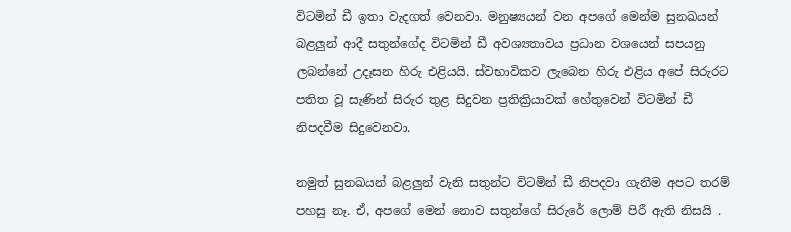විටමින් ඩී ඉතා වැදගත් වෙනවා. මනුෂ්‍යයන් වන අපගේ මෙන්ම සුනඛයන් බළලුන් ආදී සතුන්ගේද විටමින් ඩී අවශ්‍යතාවය ප්‍රධාන වශයෙන් සපයනු ලබන්නේ උදෑසන හිරු එළියයි. ස්වභාවිකව ලැබෙන හිරු එළිය අපේ සිරුරට පතිත වූ සැණින් සිරුර තුළ සිදුවන ප්‍රතික්‍රියාවක් හේතුවෙන් විටමින් ඩී නිපදවීම සිදුවෙනවා.

නමුත් සුනඛයන් බළලුන් වැනි සතුන්ට විටමින් ඩී නිපදවා ගැනීම අපට තරම් පහසු නෑ. ඒ, අපගේ මෙන් නොව සතුන්ගේ සිරුරේ ලොම් පිරී ඇති නිසයි .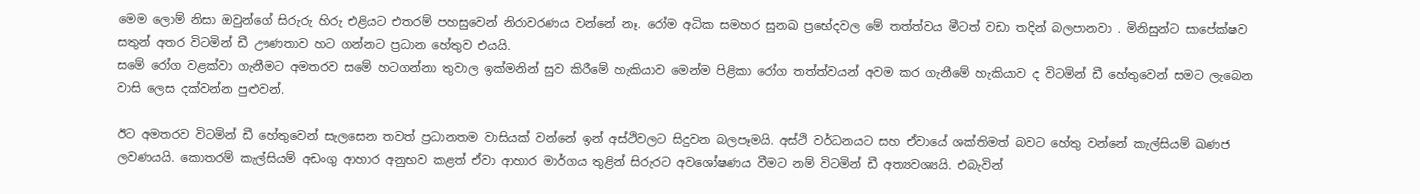මෙම ලොම් නිසා ඔවුන්ගේ සිරුරු හිරු එළියට එතරම් පහසුවෙන් නිරාවරණය වන්නේ නෑ. රෝම අධික සමහර සුනඛ ප්‍රභේදවල මේ තත්ත්වය මීටත් වඩා තදින් බලපානවා . මිනිසුන්ට සාපේක්ෂව සතුන් අතර විටමින් ඩී ඌණතාව හට ගන්නට ප්‍රධාන හේතුව එයයි.
සමේ රෝග වළක්වා ගැනීමට අමතරව සමේ හටගන්නා තුවාල ඉක්මනින් සුව කිරීමේ හැකියාව මෙන්ම පිළිකා රෝග තත්ත්වයන් අවම කර ගැනීමේ හැකියාව ද විටමින් ඩී හේතුවෙන් සමට ලැබෙන වාසි ලෙස දක්වන්න පුළුවන්.

ඊට අමතරව විටමින් ඩී හේතුවෙන් සැලසෙන තවත් ප්‍රධානතම වාසියක් වන්නේ ඉන් අස්ථිවලට සිදුවන බලපෑමයි. අස්ථි වර්ධනයට සහ ඒවායේ ශක්තිමත් බවට හේතු වන්නේ කැල්සියම් ඛණජ ලවණයයි. කොතරම් කැල්සියම් අඩංගු ආහාර අනුභව කළත් ඒවා ආහාර මාර්ගය තුළින් සිරුරට අවශෝෂණය වීමට නම් විටමින් ඩී අත්‍යවශ්‍යයි. එබැවින්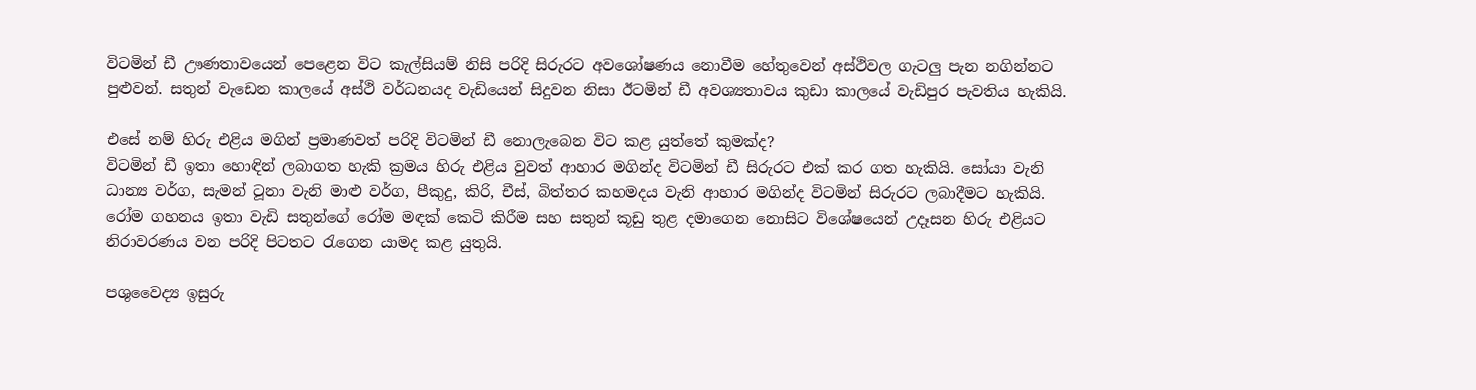විටමින් ඩී ඌණතාවයෙන් පෙළෙන විට කැල්සියම් නිසි පරිදි සිරුරට අවශෝෂණය නොවීම හේතුවෙන් අස්ථිවල ගැටලු පැන නගින්නට පුළුවන්. සතුන් වැඩෙන කාලයේ අස්ථි වර්ධනයද වැඩියෙන් සිදුවන නිසා ඊටමින් ඩී අවශ්‍යතාවය කුඩා කාලයේ වැඩිපුර පැවතිය හැකියි.

එසේ නම් හිරු එළිය මගින් ප්‍රමාණවත් පරිදි විටමින් ඩී නොලැබෙන විට කළ යුත්තේ කුමක්ද?
විටමින් ඩී ඉතා හොඳින් ලබාගත හැකි ක්‍රමය හිරු එළිය වුවත් ආහාර මගින්ද විටමින් ඩී සිරුරට එක් කර ගත හැකියි. සෝයා වැනි ධාන්‍ය වර්ග, සැමන් ටූනා වැනි මාළු වර්ග, පීකුදු, කිරි, චීස්, බිත්තර කහමදය වැනි ආහාර මගින්ද විටමින් සිරුරට ලබාදීමට හැකියි.
රෝම ගහනය ඉතා වැඩි සතුන්ගේ රෝම මඳක් කෙටි කිරීම සහ සතුන් කූඩු තුළ දමාගෙන නොසිට විශේෂයෙන් උදෑසන හිරු එළියට නිරාවරණය වන පරිදි පිටතට රැගෙන යාමද කළ යුතුයි.

පශුවෛද්‍ය ඉසුරු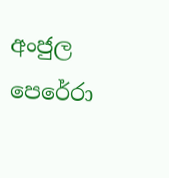අංජුල පෙරේරා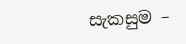සැකසුම –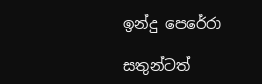ඉන්දු පෙරේරා

සතුන්ටත්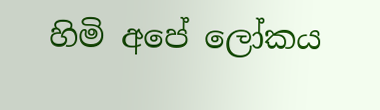හිමි අපේ ලෝකය